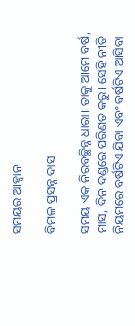ସମୟର ଆହ୍ବାନ

ବିମଳ ପ୍ରସନ୍ନ ଦାସ

ସମୟ ଏକ ନିରବଚ୍ଛିନ୍ନ ଧାରା। ତାକୁ ଆମେ ବର୍ଷ, ମାସ, ଦିନ ଦଣ୍ଡରେ ପରିଣତ କରୁ। ସେହି ନୀତି ନିୟମରେ ବର୍ଷଟିଏ ଯିବା ଏବଂ ବର୍ଷଟିଏ ଆସିବା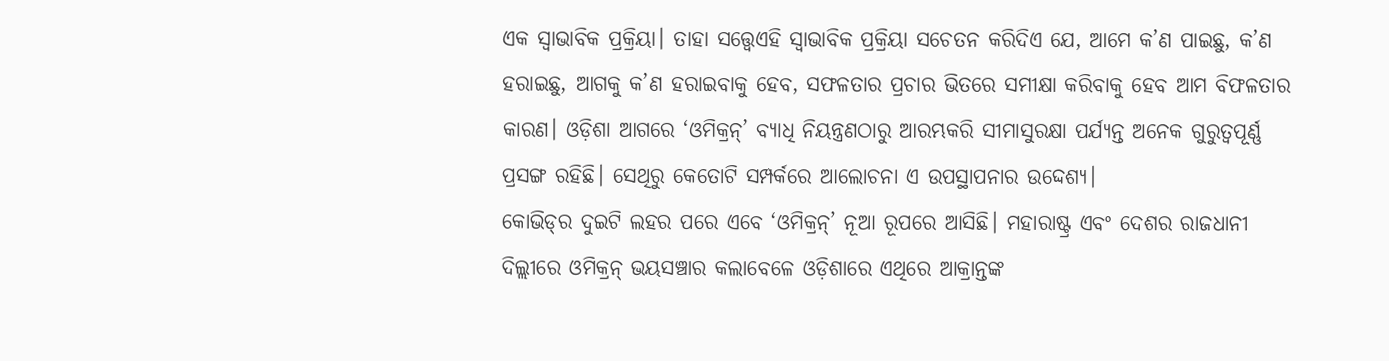ଏକ ସ୍ବାଭାବିକ ପ୍ରକ୍ରିୟା। ତାହା ସତ୍ତ୍ୱେଏହି ସ୍ବାଭାବିକ ପ୍ରକ୍ରିୟା ସଚେତନ କରିଦିଏ ଯେ, ଆମେ କ’ଣ ପାଇଛୁ, କ’ଣ ହରାଇଛୁ, ଆଗକୁ କ’ଣ ହରାଇବାକୁ ହେବ, ସଫଳତାର ପ୍ରଚାର ଭିତରେ ସମୀକ୍ଷା କରିବାକୁ ହେବ ଆମ ବିଫଳତାର କାରଣ। ଓଡ଼ିଶା ଆଗରେ ‘ଓମିକ୍ରନ୍‌’ ବ୍ୟାଧି ନିୟନ୍ତ୍ରଣଠାରୁ ଆରମ୍ଭକରି ସୀମାସୁରକ୍ଷା ପର୍ଯ୍ୟନ୍ତ ଅନେକ ଗୁରୁତ୍ୱପୂର୍ଣ୍ଣ ପ୍ରସଙ୍ଗ ରହିଛି। ସେଥିରୁ କେତୋଟି ସମ୍ପର୍କରେ ଆଲୋଚନା ଏ ଉପସ୍ଥାପନାର ଉଦ୍ଦେଶ୍ୟ।
କୋଭିଡ୍‌ର ଦୁଇଟି ଲହର ପରେ ଏବେ ‘ଓମିକ୍ରନ୍‌’ ନୂଆ ରୂପରେ ଆସିଛି। ମହାରାଷ୍ଟ୍ର ଏବଂ ଦେଶର ରାଜଧାନୀ ଦିଲ୍ଲୀରେ ଓମିକ୍ରନ୍‌ ଭୟସଞ୍ଚାର କଲାବେଳେ ଓଡ଼ିଶାରେ ଏଥିରେ ଆକ୍ରାନ୍ତଙ୍କ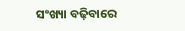ସଂଖ୍ୟା ବଢ଼ିବାରେ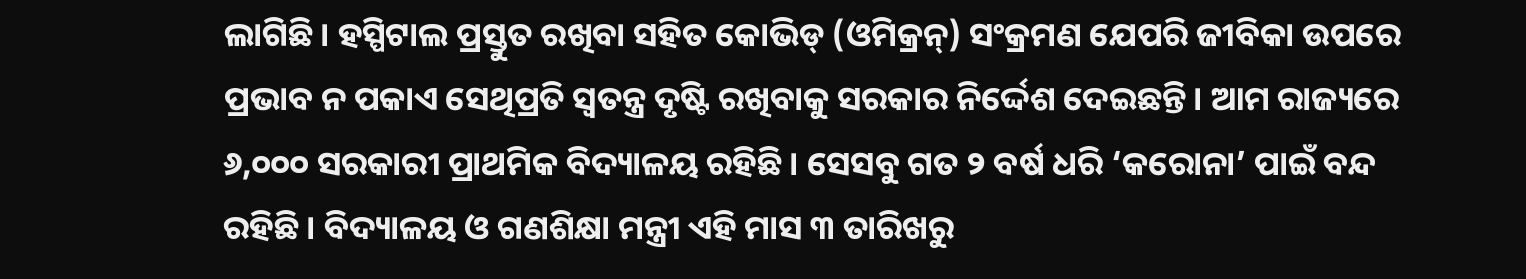ଲାଗିଛି। ହସ୍ପିଟାଲ ପ୍ରସ୍ତୁତ ରଖିବା ସହିତ କୋଭିଡ୍‌ (ଓମିକ୍ରନ୍‌) ସଂକ୍ରମଣ ଯେପରି ଜୀବିକା ଉପରେ ପ୍ରଭାବ ନ ପକାଏ ସେଥିପ୍ରତି ସ୍ବତନ୍ତ୍ର ଦୃଷ୍ଟି ରଖିବାକୁ ସରକାର ନିର୍ଦ୍ଦେଶ ଦେଇଛନ୍ତି। ଆମ ରାଜ୍ୟରେ ୬,୦୦୦ ସରକାରୀ ପ୍ରାଥମିକ ବିଦ୍ୟାଳୟ ରହିଛି। ସେସବୁ ଗତ ୨ ବର୍ଷ ଧରି ‘କରୋନା’ ପାଇଁ ବନ୍ଦ ରହିଛି। ବିଦ୍ୟାଳୟ ଓ ଗଣଶିକ୍ଷା ମନ୍ତ୍ରୀ ଏହି ମାସ ୩ ତାରିଖରୁ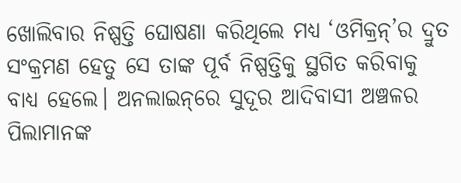ଖୋଲିବାର ନିଷ୍ପତ୍ତି ଘୋଷଣା କରିଥିଲେ ମଧ୍ୟ ‘ଓମିକ୍ରନ୍‌’ର ଦ୍ରୁତ ସଂକ୍ରମଣ ହେତୁ ସେ ତାଙ୍କ ପୂର୍ବ ନିଷ୍ପତ୍ତିକୁ ସ୍ଥଗିତ କରିବାକୁ ବାଧ୍ୟ ହେଲେ। ଅନଲାଇନ୍‌ରେ ସୁଦୂର ଆଦିବାସୀ ଅଞ୍ଚଳର ପିଲାମାନଙ୍କ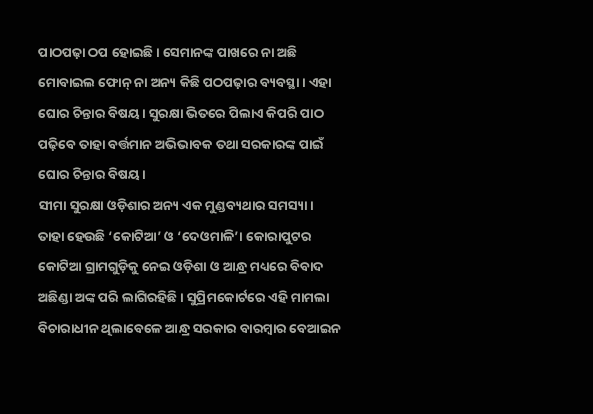ପାଠପଢ଼ା ଠପ ହୋଇଛି। ସେମାନଙ୍କ ପାଖରେ ନା ଅଛି ମୋବାଇଲ ଫୋନ୍‌ ନା ଅନ୍ୟ କିଛି ପଠପଢ଼ାର ବ୍ୟବସ୍ଥା। ଏହା ଘୋର ଚିନ୍ତାର ବିଷୟ। ସୁରକ୍ଷା ଭିତରେ ପିଲାଏ କିପରି ପାଠ ପଢ଼ିବେ ତାହା ବର୍ତ୍ତମାନ ଅଭିଭାବକ ତଥା ସରକାରଙ୍କ ପାଇଁ ଘୋର ଚିନ୍ତାର ବିଷୟ।
ସୀମା ସୁରକ୍ଷା ଓଡ଼ିଶାର ଅନ୍ୟ ଏକ ମୁଣ୍ଡବ୍ୟଥାର ସମସ୍ୟା। ତାହା ହେଉଛି ‘କୋଟିଆ’ ଓ ‘ଦେଓମାଳି’। କୋରାପୁଟର କୋଟିଆ ଗ୍ରାମଗୁଡ଼ିକୁ ନେଇ ଓଡ଼ିଶା ଓ ଆନ୍ଧ୍ର ମଧ୍ୟରେ ବିବାଦ ଅଛିଣ୍ଡା ଅଙ୍କ ପରି ଲାଗିରହିଛି। ସୁପ୍ରିମକୋର୍ଟରେ ଏହି ମାମଲା ବିଚାରାଧୀନ ଥିଲାବେଳେ ଆନ୍ଧ୍ର ସରକାର ବାରମ୍ବାର ବେଆଇନ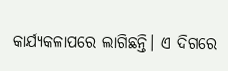କାର୍ଯ୍ୟକଳାପରେ ଲାଗିଛନ୍ତି। ଏ ଦିଗରେ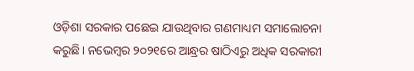ଓଡ଼ିଶା ସରକାର ପଛେଇ ଯାଉଥିବାର ଗଣମାଧ୍ୟମ ସମାଲୋଚନା କରୁଛି। ନଭେମ୍ବର ୨୦୨୧ରେ ଆନ୍ଧ୍ରର ଷାଠିଏରୁ ଅଧିକ ସରକାରୀ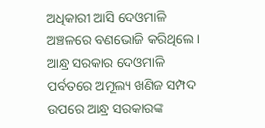ଅଧିକାରୀ ଆସି ଦେଓମାଳି ଅଞ୍ଚଳରେ ବଣଭୋଜି କରିଥିଲେ। ଆନ୍ଧ୍ର ସରକାର ଦେଓମାଳି ପର୍ବତରେ ଅମୂଲ୍ୟ ଖଣିଜ ସମ୍ପଦ ଉପରେ ଆନ୍ଧ୍ର ସରକାରଙ୍କ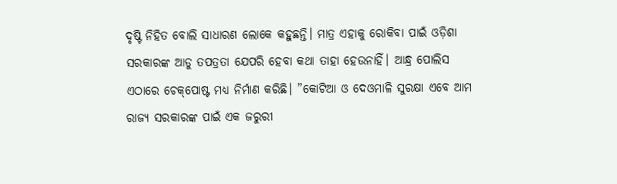ଦୃଷ୍ଟି ନିହିତ ବୋଲି ସାଧାରଣ ଲୋକେ କହୁଛନ୍ତି। ମାତ୍ର ଏହାକୁ ରୋକିବା ପାଇଁ ଓଡ଼ିଶା ସରକାରଙ୍କ ଆଡୁ ତପତ୍ରତା ଯେପରି ହେବା କଥା ତାହା ହେଉନାହିଁ। ଆନ୍ଧ୍ର ପୋଲିସ ଏଠାରେ ଚେକ୍‌ପୋଷ୍ଟ ମଧ୍ୟ ନିର୍ମାଣ କରିଛି। ”କୋଟିଆ ଓ ଦେଓମାଳି ସୁରକ୍ଷା ଏବେ ଆମ ରାଜ୍ୟ ସରକାରଙ୍କ ପାଇଁ ଏକ ଜରୁରୀ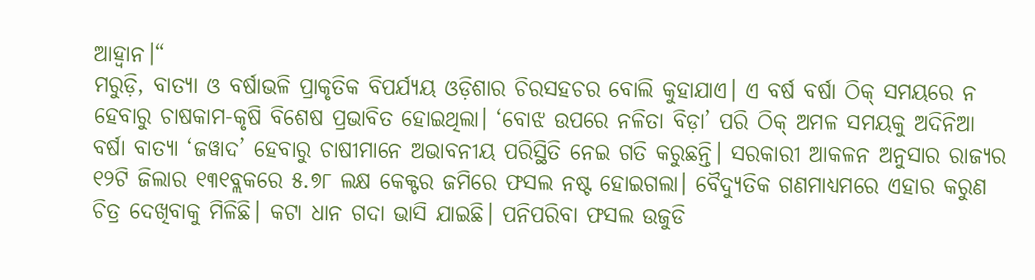ଆହ୍ବାନ।“
ମରୁଡ଼ି, ବାତ୍ୟା ଓ ବର୍ଷାଭଳି ପ୍ରାକୃତିକ ବିପର୍ଯ୍ୟୟ ଓଡ଼ିଶାର ଚିରସହଚର ବୋଲି କୁହାଯାଏ। ଏ ବର୍ଷ ବର୍ଷା ଠିକ୍‌ ସମୟରେ ନ ହେବାରୁ ଚାଷକାମ-କୃଷି ବିଶେଷ ପ୍ରଭାବିତ ହୋଇଥିଲା। ‘ବୋଝ ଉପରେ ନଳିତା ବିଡ଼ା’ ପରି ଠିକ୍‌ ଅମଳ ସମୟକୁ ଅଦିନିଆ ବର୍ଷା ବାତ୍ୟା ‘ଜୱାଦ’ ହେବାରୁ ଚାଷୀମାନେ ଅଭାବନୀୟ ପରିସ୍ଥିତି ନେଇ ଗତି କରୁଛନ୍ତି। ସରକାରୀ ଆକଳନ ଅନୁସାର ରାଜ୍ୟର ୧୨ଟି ଜିଲାର ୧୩୧ବ୍ଲକରେ ୫.୭୮ ଲକ୍ଷ କେକ୍ଟର ଜମିରେ ଫସଲ ନଷ୍ଟ ହୋଇଗଲା। ବୈଦ୍ୟୁତିକ ଗଣମାଧ୍ୟମରେ ଏହାର କରୁଣ ଚିତ୍ର ଦେଖିବାକୁ ମିଳିଛି। କଟା ଧାନ ଗଦା ଭାସି ଯାଇଛି। ପନିପରିବା ଫସଲ ଉଜୁଡି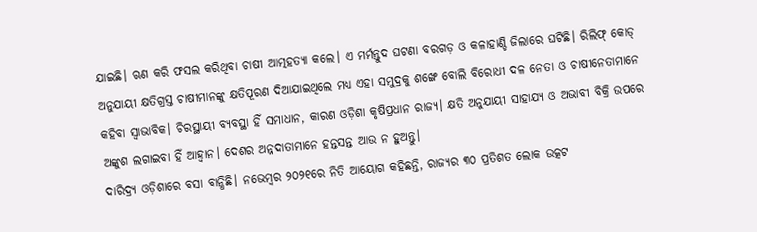ଯାଇଛି। ଋଣ କରି ଫସଲ କରିଥିବା ଚାଷୀ ଆତ୍ମହତ୍ୟା କଲେ। ଏ ମର୍ମନ୍ତୁଦ ଘଟଣା ବରଗଡ଼ ଓ କଳାହାଣ୍ଡି ଜିଲାରେ ଘଟିଛି। ରିଲିଫ୍‌ କୋଡ୍‌ ଅନୁଯାୟୀ କ୍ଷତିଗ୍ରସ୍ତ ଚାଷୀମାନଙ୍କୁ କ୍ଷତିପୂରଣ ଦିଆଯାଇଥିଲେ ମଧ୍ୟ ଏହା ସମୁଦ୍ରକୁ ଶଙ୍ଖେ ବୋଲି ବିରୋଧୀ ଦଳ ନେତା ଓ ଚାଷୀନେତାମାନେ କହିବା ସ୍ବାଭାବିକ। ଚିରସ୍ଥାୟୀ ବ୍ୟବସ୍ଥା ହିଁ ସମାଧାନ, କାରଣ ଓଡ଼ିଶା କୃଷିପ୍ରଧାନ ରାଜ୍ୟ। କ୍ଷତି ଅନୁଯାୟୀ ସାହାଯ୍ୟ ଓ ଅଭାବୀ ବିକ୍ରି ଉପରେ ଅଙ୍କୁଶ ଲଗାଇବା ହିଁ ଆହ୍ବାନ। ଦେଶର ଅନ୍ନଦାତାମାନେ ହନ୍ତସନ୍ତ ଆଉ ନ ହୁଅନ୍ତୁ।
ଦାରିଦ୍ର୍ୟ ଓଡ଼ିଶାରେ ବସା ବାନ୍ଧିଛି। ନଭେମ୍ବର ୨୦୨୧ରେ ନିତି ଆୟୋଗ କହିଛନ୍ତି, ରାଜ୍ୟର ୩୦ ପ୍ରତିଶତ ଲୋକ ଉତ୍କଟ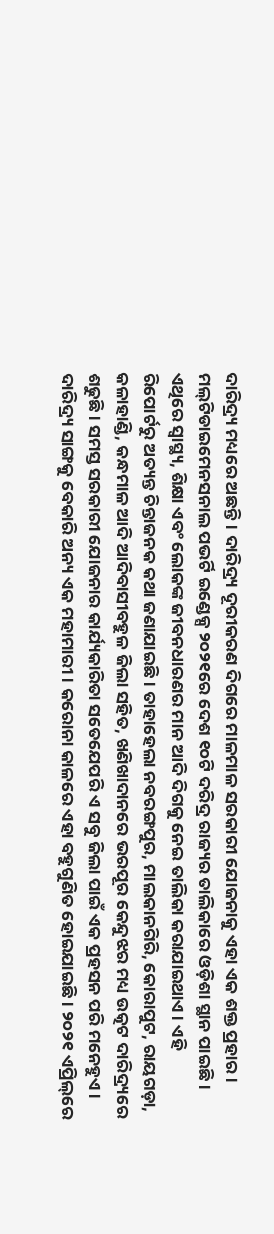ଦାରିଦ୍ର୍ୟ ମଧ୍ୟରେ ଅଛନ୍ତି। ଦାରିଦ୍ର୍ୟ ଦୂରୀକରଣ ଦିଗରେ ମାଳମାଳ ସରକାରୀ ଯୋଜନାକୁ ଏହା ଏକ ଶକ୍ତ ପ୍ରହାର। ମଲ୍‌ଟିଡାଇମେନସନାଲ ପଭର୍ଟି ଇଣ୍ଡେକ୍ସ ୨୦୨୧ରେ ଦେଶ ୧୦ଟି ଦରିଦ୍ର ରାଜ୍ୟର ତାଲିକାରେ ଓଡ଼ିଶା ସ୍ଥାନ ପାଇଛି। ଏଥିରେ ସ୍ବାସ୍ଥ୍ୟ, ଶିକ୍ଷା ଏବଂ ଲୋକଙ୍କ ଜୀବନଧାରଣର ମାନ ଆଦି ଦିଗକୁ ନେଇ ତାଲିକା କରାଯାଇଥାଏ। ଏହି ରିପୋର୍ଟରୁ ଅତ୍ୟନ୍ତ ଚିନ୍ତାଜନକ କଥା ଜଣାଯାଇଛି। ତାହାହେଲା ନବରଙ୍ଗପୁର, ମାଲକାନଗିରି, କୋରାପୁଟ, ରାୟଗଡ଼ା, କଳାହାଣ୍ଡି, କନ୍ଧମାଳ ଆଦି ଆଦିବାସୀବହୁଳ ଜିଲା ସହିତ, ଖଣିଖାଦାନରେ ଭରପୂର କେନ୍ଦୁଝର ମଧ୍ୟ ଉତ୍କଟ ଦାରିଦ୍ର୍ୟରେ ଶଢୁଛି। ସମସ୍ତ ସରକାରୀ ଯୋଜନାର କାର୍ଯ୍ୟକାରିତା ସତେଯେପରି ଏ ସବୁ ଜିଲା ପାଇଁ ଏକ ପ୍ରହସନ ପରି ମନେହୁଏ।
ଦାରିଦ୍ର୍ୟ ସାଙ୍ଗକୁ ବେକାରି ଅନ୍ୟ ଏକ ମହାମାରୀ। କରୋନା କାଳରେ ଏହା ବହୁଗୁଣିତ ହୋଇଯାଇଛି। ୨୦୨୧ ଏପ୍ରିଲ୍‌ରେ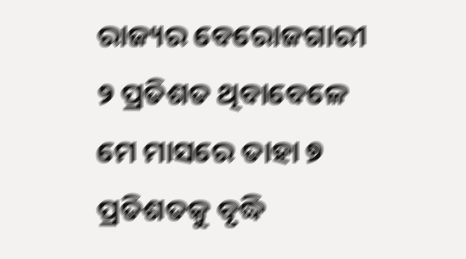ରାଜ୍ୟର ବେରୋଜଗାରୀ ୨ ପ୍ରତିଶତ ଥିବାବେଳେ ମେ ମାସରେ ତାହା ୭ ପ୍ରତିଶତକୁ ବୃଦ୍ଧି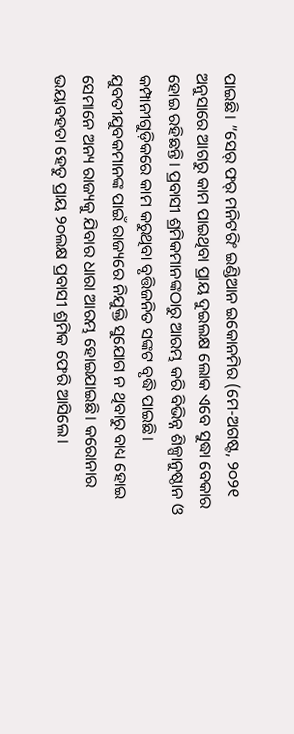ପାଇଛି। ”ସେର୍‌ ଫର୍‌ ମନିଟରିଂ ଇଣ୍ଡିଆନ ଇକୋନମିର (ମେ-ଅଗଷ୍ଟ, ୨୦୨୧ ଅନୁସାରେ ଆଗରୁ କାମ ପାଇଥିବା ପ୍ରାୟ ଦୁଇଲକ୍ଷ ଲୋକ ଏବେ ସୁଦ୍ଧା ବେକାର ହୋଇ ରହିଛନ୍ତି। ପ୍ରବାସୀ ଶ୍ରମିକମାନଙ୍କଠାରୁ ଆରମ୍ଭ କରି ବିଭିନ୍ନ ଶିଳ୍ପାନୁଷ୍ଠାନ ଓ କମ୍ପାନୀଗୁଡ଼ିକରେ କାମ କରୁଥିବା ବୃତ୍ତିଜନିତ ସଙ୍କଟ ବୃଦ୍ଧି ପାଇଛି। ଯୁବତୀଯୁବକମାନଙ୍କ ପାଇଁ ରାଜ୍ୟରେ ନିଯୁକ୍ତି ସୁଯୋଗ ନ ଥିବାରୁ ବାଧ୍ୟ ହୋଇ ସେମାନେ ଅନ୍ୟ ରାଜ୍ୟକୁ ଯିବାର ଧାରା ଆରମ୍ଭ ହୋଇଯାଇଛି। କରୋନାର ଭୟାବହତା ହେତୁ ପ୍ରାୟ ୨୦ଲକ୍ଷ ପ୍ରବାସୀ ଶ୍ରମିକ ଫେରି ଆସିଲେ।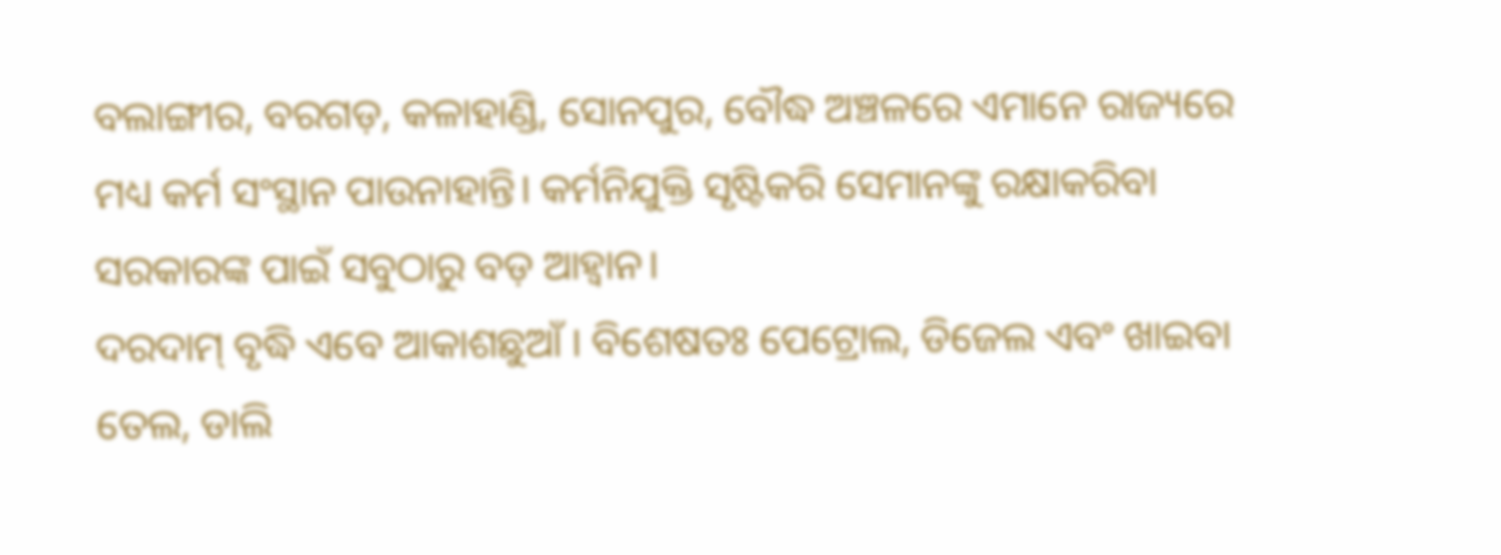ବଲାଙ୍ଗୀର, ବରଗଡ଼, କଳାହାଣ୍ଡି, ସୋନପୁର, ବୌଦ୍ଧ ଅଞ୍ଚଳରେ ଏମାନେ ରାଜ୍ୟରେ ମଧ୍ୟ କର୍ମ ସଂସ୍ଥାନ ପାଉନାହାନ୍ତି। କର୍ମନିଯୁକ୍ତି ସୃଷ୍ଟିକରି ସେମାନଙ୍କୁ ରକ୍ଷାକରିବା ସରକାରଙ୍କ ପାଇଁ ସବୁଠାରୁ ବଡ଼ ଆହ୍ବାନ।
ଦରଦାମ୍‌ ବୃଦ୍ଧି ଏବେ ଆକାଶଛୁଆଁ । ବିଶେଷତଃ ପେଟ୍ରୋଲ, ଡିଜେଲ ଏବଂ ଖାଇବା ତେଲ, ଡାଲି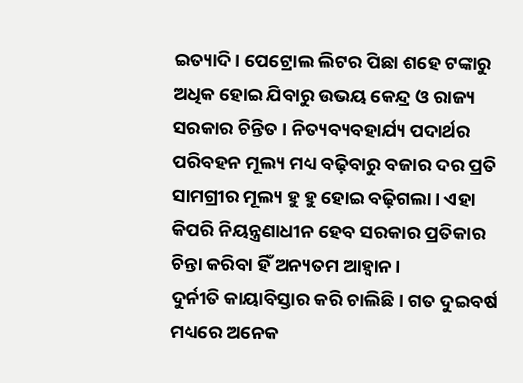ଇତ୍ୟାଦି। ପେଟ୍ରୋଲ ଲିଟର ପିଛା ଶହେ ଟଙ୍କାରୁ ଅଧିକ ହୋଇ ଯିବାରୁ ଉଭୟ କେନ୍ଦ୍ର ଓ ରାଜ୍ୟ ସରକାର ଚିନ୍ତିତ । ନିତ୍ୟବ୍ୟବହାର୍ଯ୍ୟ ପଦାର୍ଥର ପରିବହନ ମୂଲ୍ୟ ମଧ୍ୟ ବଢ଼ିବାରୁ ବଜାର ଦର ପ୍ରତି ସାମଗ୍ରୀର ମୂଲ୍ୟ ହୁ ହୁ ହୋଇ ବଢ଼ିଗଲା। ଏହା କିପରି ନିୟନ୍ତ୍ରଣାଧୀନ ହେବ ସରକାର ପ୍ରତିକାର ଚିନ୍ତା କରିବା ହିଁ ଅନ୍ୟତମ ଆହ୍ବାନ।
ଦୁର୍ନୀତି କାୟାବିସ୍ତାର କରି ଚାଲିଛି। ଗତ ଦୁଇବର୍ଷ ମଧ୍ୟରେ ଅନେକ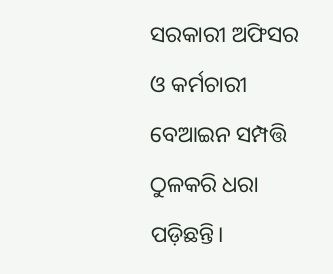ସରକାରୀ ଅଫିସର ଓ କର୍ମଚାରୀ ବେଆଇନ ସମ୍ପତ୍ତି ଠୁଳକରି ଧରା ପଡ଼ିଛନ୍ତି।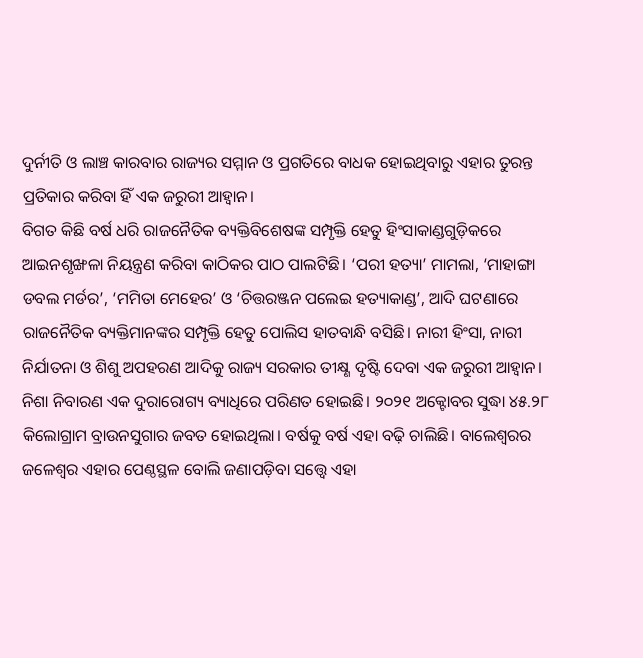ଦୁର୍ନୀତି ଓ ଲାଞ୍ଚ କାରବାର ରାଜ୍ୟର ସମ୍ମାନ ଓ ପ୍ରଗତିରେ ବାଧକ ହୋଇଥିବାରୁ ଏହାର ତୁରନ୍ତ ପ୍ରତିକାର କରିବା ହିଁ ଏକ ଜରୁରୀ ଆହ୍ବାନ।
ବିଗତ କିଛି ବର୍ଷ ଧରି ରାଜନୈତିକ ବ୍ୟକ୍ତିବିଶେଷଙ୍କ ସମ୍ପୃକ୍ତି ହେତୁ ହିଂସାକାଣ୍ଡଗୁଡ଼ିକରେ ଆଇନଶୃଙ୍ଖଳା ନିୟନ୍ତ୍ରଣ କରିବା କାଠିକର ପାଠ ପାଲଟିଛି। ‘ପରୀ ହତ୍ୟା’ ମାମଲା, ‘ମାହାଙ୍ଗା ଡବଲ ମର୍ଡର’, ‘ମମିତା ମେହେର’ ଓ ‘ଚିତ୍ତରଞ୍ଜନ ପଲେଇ ହତ୍ୟାକାଣ୍ଡ’, ଆଦି ଘଟଣାରେ ରାଜନୈତିକ ବ୍ୟକ୍ତିମାନଙ୍କର ସମ୍ପୃକ୍ତି ହେତୁ ପୋଲିସ ହାତବାନ୍ଧି ବସିଛି। ନାରୀ ହିଂସା, ନାରୀ ନିର୍ଯାତନା ଓ ଶିଶୁ ଅପହରଣ ଆଦିକୁ ରାଜ୍ୟ ସରକାର ତୀକ୍ଷ୍ଣ ଦୃଷ୍ଟି ଦେବା ଏକ ଜରୁରୀ ଆହ୍ବାନ।
ନିଶା ନିବାରଣ ଏକ ଦୁରାରୋଗ୍ୟ ବ୍ୟାଧିରେ ପରିଣତ ହୋଇଛି। ୨୦୨୧ ଅକ୍ଟୋବର ସୁଦ୍ଧା ୪୫.୨୮ କିଲୋଗ୍ରାମ ବ୍ରାଉନସୁଗାର ଜବତ ହୋଇଥିଲା। ବର୍ଷକୁ ବର୍ଷ ଏହା ବଢ଼ି ଚାଲିଛି। ବାଲେଶ୍ୱରର ଜଳେଶ୍ୱର ଏହାର ପେଣ୍ଠସ୍ଥଳ ବୋଲି ଜଣାପଡ଼ିବା ସତ୍ତ୍ୱେ ଏହା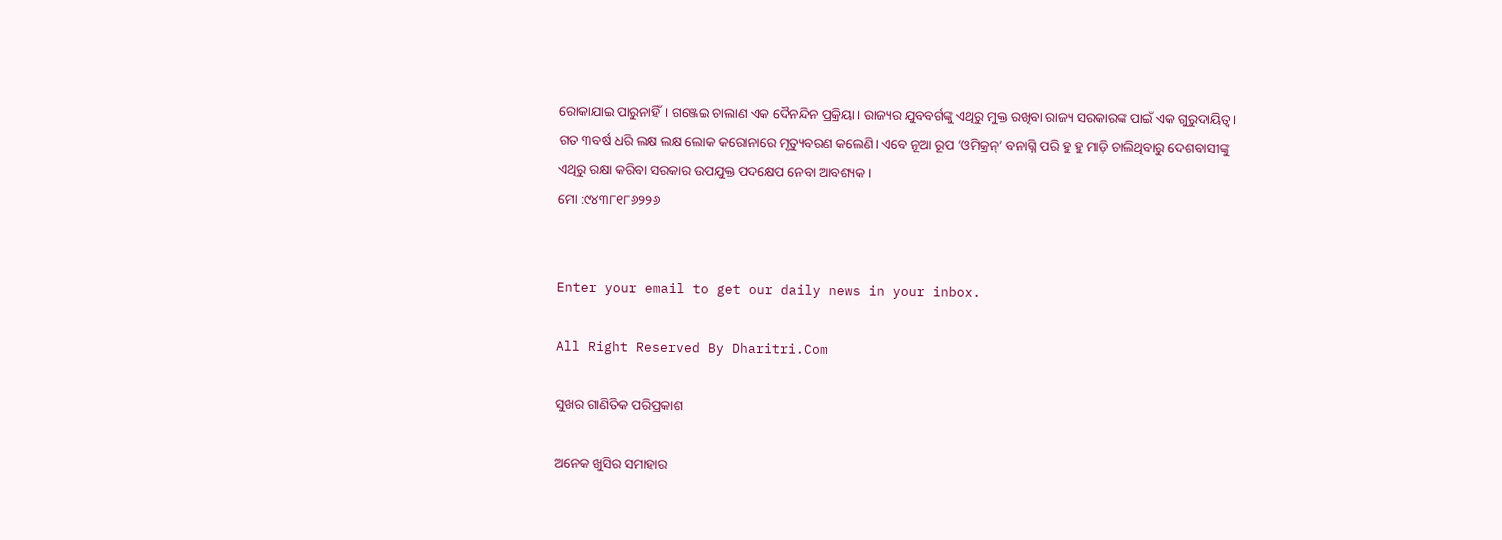ରୋକାଯାଇ ପାରୁନାହିଁ। ଗଞ୍ଜେଇ ଚାଲାଣ ଏକ ଦୈନନ୍ଦିନ ପ୍ରକ୍ରିୟା। ରାଜ୍ୟର ଯୁବବର୍ଗଙ୍କୁ ଏଥିରୁ ମୁକ୍ତ ରଖିବା ରାଜ୍ୟ ସରକାରଙ୍କ ପାଇଁ ଏକ ଗୁରୁଦାୟିତ୍ୱ। ଗତ ୩ବର୍ଷ ଧରି ଲକ୍ଷ ଲକ୍ଷ ଲୋକ କରୋନାରେ ମୃତ୍ୟୁବରଣ କଲେଣି। ଏବେ ନୂଆ ରୂପ ‘ଓମିକ୍ରନ୍‌’ ବନାଗ୍ନି ପରି ହୁ ହୁ ମାଡ଼ି ଚାଲିଥିବାରୁ ଦେଶବାସୀଙ୍କୁ ଏଥିରୁ ରକ୍ଷା କରିବା ସରକାର ଉପଯୁକ୍ତ ପଦକ୍ଷେପ ନେବା ଆବଶ୍ୟକ।
ମୋ :୯୪୩୮୧୮୬୨୨୬


Enter your email to get our daily news in your inbox.

All Right Reserved By Dharitri.Com

ସୁଖର ଗାଣିତିକ ପରିପ୍ରକାଶ

ଅନେକ ଖୁସିର ସମାହାର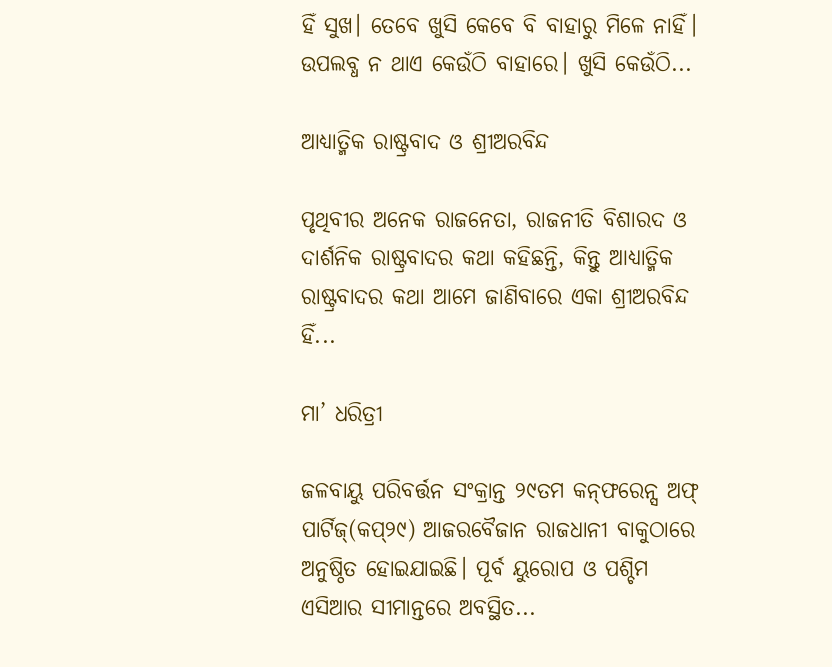ହିଁ ସୁଖ। ତେବେ ଖୁସି କେବେ ବି ବାହାରୁ ମିଳେ ନାହିଁ। ଉପଲବ୍ଧ ନ ଥାଏ କେଉଁଠି ବାହାରେ। ଖୁସି କେଉଁଠି...

ଆଧ୍ୟାତ୍ମିକ ରାଷ୍ଟ୍ରବାଦ ଓ ଶ୍ରୀଅରବିନ୍ଦ

ପୃଥିବୀର ଅନେକ ରାଜନେତା, ରାଜନୀତି ବିଶାରଦ ଓ ଦାର୍ଶନିକ ରାଷ୍ଟ୍ରବାଦର କଥା କହିଛନ୍ତି, କିନ୍ତୁ ଆଧ୍ୟାତ୍ମିକ ରାଷ୍ଟ୍ରବାଦର କଥା ଆମେ ଜାଣିବାରେ ଏକା ଶ୍ରୀଅରବିନ୍ଦ ହିଁ...

ମା’ ଧରିତ୍ରୀ

ଜଳବାୟୁ ପରିବର୍ତ୍ତନ ସଂକ୍ରାନ୍ତ ୨୯ତମ କନ୍‌ଫରେନ୍ସ ଅଫ୍‌ ପାର୍ଟିଜ୍‌(କପ୍‌୨୯) ଆଜରବୈଜାନ ରାଜଧାନୀ ବାକୁଠାରେ ଅନୁଷ୍ଠିତ ହୋଇଯାଇଛି। ପୂର୍ବ ୟୁରୋପ ଓ ପଶ୍ଚିମ ଏସିଆର ସୀମାନ୍ତରେ ଅବସ୍ଥିତ...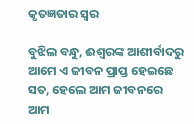କୃତଜ୍ଞତାର ସ୍ବର

ବୁଝିଲ ବନ୍ଧୁ, ଈଶ୍ବରଙ୍କ ଆଶୀର୍ବାଦରୁ ଆମେ ଏ ଜୀବନ ପ୍ରାପ୍ତ ହେଇଛେ ସତ, ହେଲେ ଆମ ଜୀବନରେ ଆମ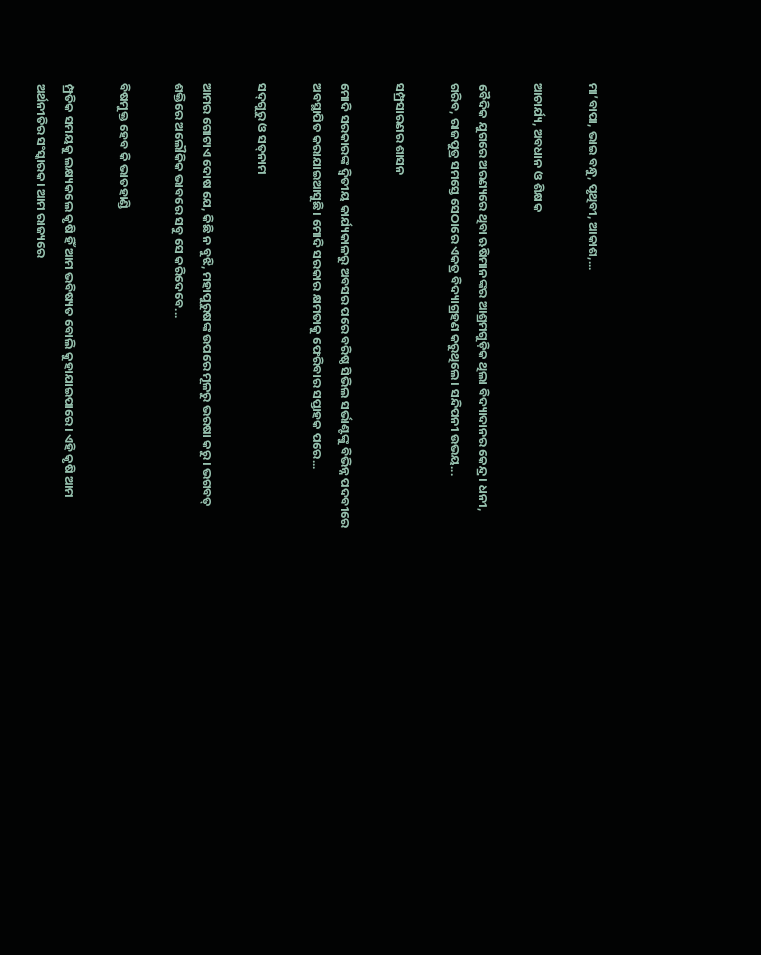ମା’ବାପା, ଭାଇ ବନ୍ଧୁ, ପୃଥିବୀ, ଆକାଶ,...

ଆଚାର୍ଯ୍ୟ, ଅବଧାନ ଓ ଶିକ୍ଷକ

ବୈଦିକ ଯୁଗରେ ଅରଣ୍ୟରେ ଥିବା ଋଷିମାନଙ୍କର ଆଶ୍ରମଗୁଡ଼ିକ ଥିଲା ବିଦ୍ୟାଦାନର କେନ୍ଦ୍ର। ଧନୀ, ଗରିବ, ରାଜପୁତ୍ର ସମସ୍ତେ ସେଠାରେ ଏକତ୍ର ବିଦ୍ୟାଗ୍ରହଣ କରୁଥିଲେ। ସନ୍ଦିପନୀ ଉଭୟ...

ସମ୍ପ୍ରସାରଣର ଶାସନ

ମୋଦି ସରକାରଙ୍କ ଦ୍ୱିତୀୟ କାର୍ଯ୍ୟକାଳରୁ ଅବସର ପରେ ବରିଷ୍ଠ ସିଭିଲ ସର୍ଭାଣ୍ଟଙ୍କୁ ବିଭିନ୍ନ ପଦବୀରେ ଅବସ୍ଥାପିତ କରାଯାଇଆସୁଛି। ମୋଦି ସରକାର କ୍ଷମତାକୁ ଫେରିବାର ସପ୍ତାହକ ପରେ...

ସଦ୍‌ଗୁରୁ ଓ ସତ୍‌ନାମ

ଆମର ଗୋଟାଏ ଦୋଷ ଯେ, କିଛି ନ ବୁଝି, ମହାପୁରୁଷଙ୍କ ଉପରେ ମୂଳରୁ ଭରଷା କରୁ। ଭଗବତ୍‌ ଶକ୍ତିରେ ଅଲୌକିକ ଭାବରେ ସବୁ ସେ କରିଦେବେ...

ବିଷମୁକ୍ତ ହେବ କି ଭାତହାଣ୍ଡି

ମ୍ପ୍ରତିକ ସମୟକୁ ଲକ୍ଷ୍ୟକଲେ କୃଷି ହିଁ ଆମ ଭବିଷ୍ୟତ ବୋଲି କୁହାଯାଇପାରେ। ଏହି କୃଷି ଆମ ଅର୍ଥନୀତିର ସଂସ୍କାରକ। ଆମ ରାଜ୍ୟରେ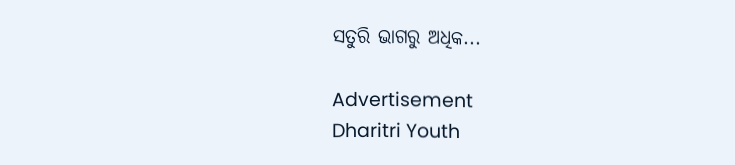ସତୁରି ଭାଗରୁ ଅଧିକ...

Advertisement
Dharitri Youth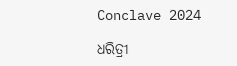Conclave 2024

ଧରିତ୍ରୀ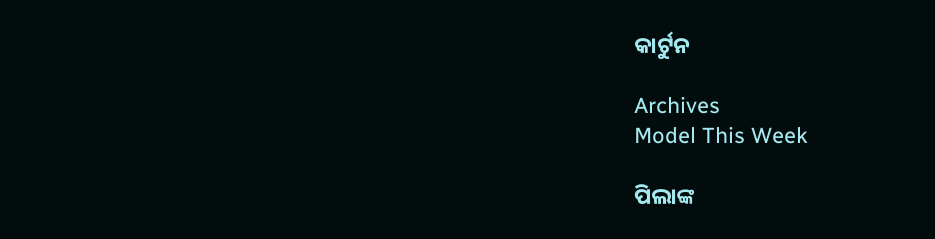କାର୍ଟୁନ

Archives
Model This Week

ପିଲାଙ୍କ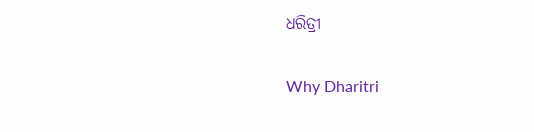ଧରିତ୍ରୀ

Why Dharitri